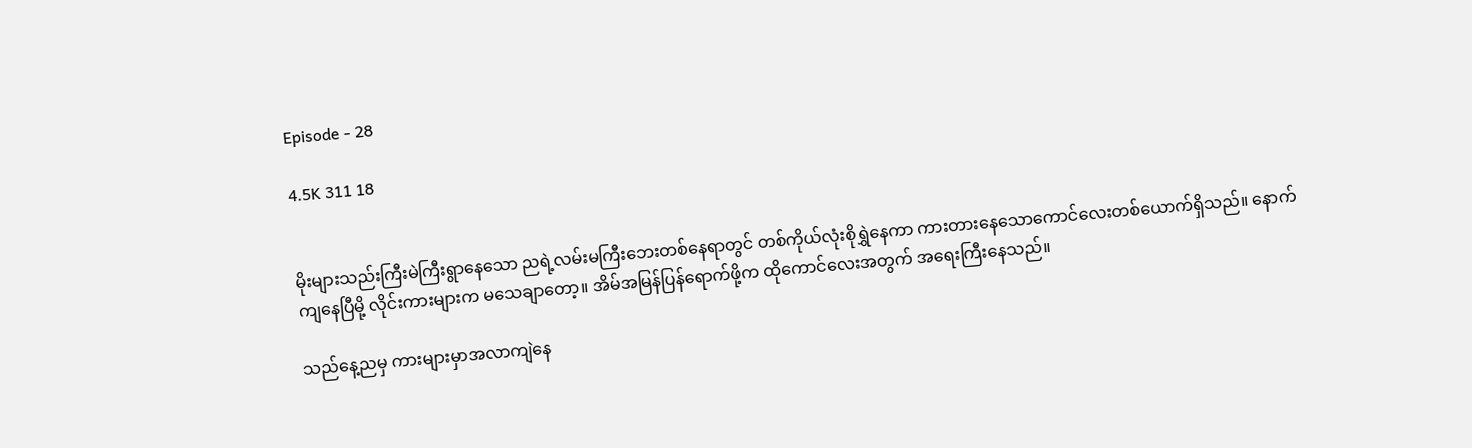Episode - 28

4.5K 311 18


မိုးများသည်းကြီးမဲကြီးရွာနေသော ညရဲ့လမ်းမကြီးဘေးတစ်နေရာတွင် တစ်ကိုယ်လုံးစိုရွှဲနေကာ ကားတားနေသောကောင်လေးတစ်ယောက်ရှိသည်။ နောက်ကျနေပြီမို့ လိုင်းကားများက မသေချာတော့။ အိမ်အမြန်ပြန်ရောက်ဖို့က ထိုကောင်လေးအတွက် အရေးကြီးနေသည်။

သည်နေ့ညမှ ကားများမှာအလာကျဲနေ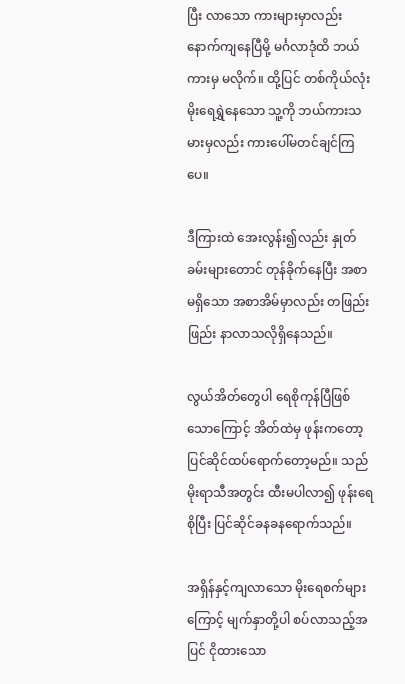ပြီး လာသော ကားများမှာလည်း နောက်ကျနေပြီမို့ မင်္ဂလာဒုံထိ ဘယ်ကားမှ မလိုက်။ ထို့ပြင် တစ်ကိုယ်လုံး မိုးရေရွှဲနေသော သူ့ကို ဘယ်ကားသမားမှလည်း ကားပေါ်မတင်ချင်ကြပေ။

ဒီကြားထဲ အေးလွန်း၍လည်း နှုတ်ခမ်းများတောင် တုန်ခိုက်နေပြီး အစာမရှိသော အစာအိမ်မှာလည်း တဖြည်းဖြည်း နာလာသလိုရှိနေသည်။

လွယ်အိတ်တွေပါ ရေစိုကုန်ပြီဖြစ်သောကြောင့် အိတ်ထဲမှ ဖုန်းကတော့ ပြင်ဆိုင်ထပ်ရောက်တော့မည်။ သည်မိုးရာသီအတွင်း ထီးမပါလာ၍ ဖုန်းရေစိုပြီး ပြင်ဆိုင်ခနခနရောက်သည်။

အရှိန်နှင့်ကျလာသော မိုးရေစက်များကြောင့် မျက်နှာတို့ပါ စပ်လာသည့်အပြင် ငိုထားသော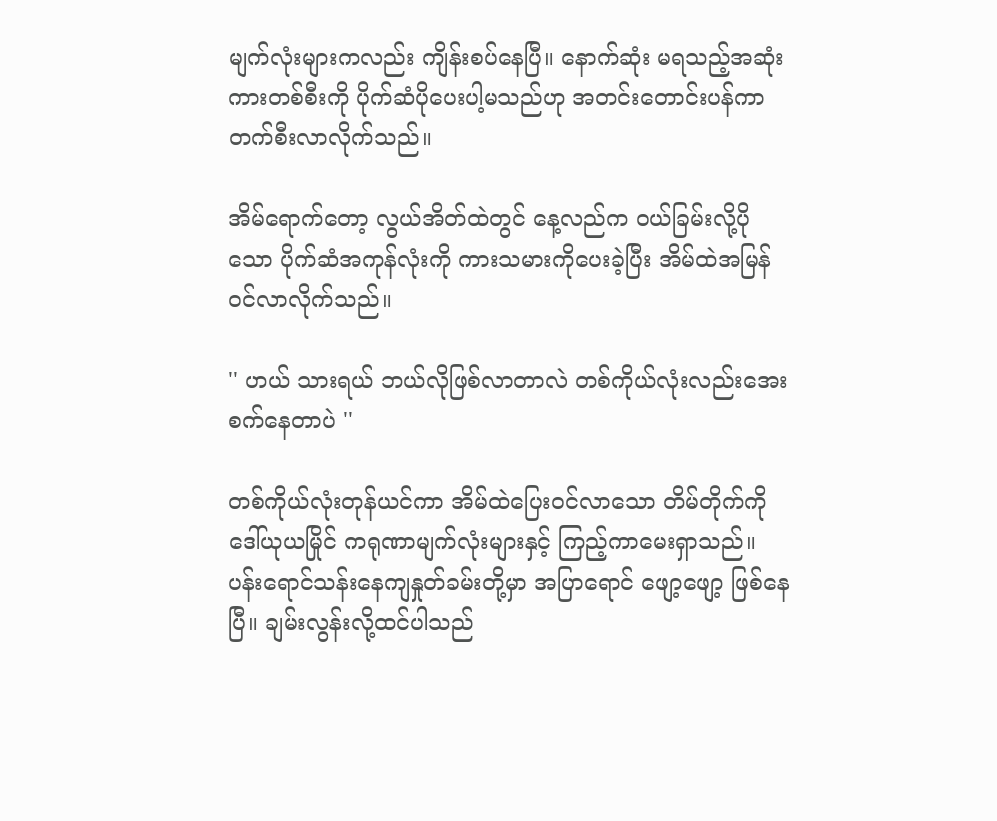မျက်လုံးများကလည်း ကျိန်းစပ်နေပြီ။ နောက်ဆုံး မရသည့်အဆုံး ကားတစ်စီးကို ပိုက်ဆံပိုပေးပါ့မသည်ဟု အတင်းတောင်းပန်ကာ တက်စီးလာလိုက်သည်။

အိမ်ရောက်တော့ လွယ်အိတ်ထဲတွင် နေ့လည်က ဝယ်ခြမ်းလို့ပိုသော ပိုက်ဆံအကုန်လုံးကို ကားသမားကိုပေးခဲ့ပြီး အိမ်ထဲအမြန်ဝင်လာလိုက်သည်။

'' ဟယ် သားရယ် ဘယ်လိုဖြစ်လာတာလဲ တစ်ကိုယ်လုံးလည်းအေးစက်နေတာပဲ ''

တစ်ကိုယ်လုံးတုန်ယင်ကာ အိမ်ထဲပြေးဝင်လာသော တိမ်တိုက်ကို ဒေါ်ယုယမြိုင် ကရုဏာမျက်လုံးများနှင့် ကြည့်ကာမေးရှာသည်။ ပန်းရောင်သန်းနေကျနှုတ်ခမ်းတို့မှာ အပြာရောင် ဖျော့ဖျော့ ဖြစ်နေပြီ။ ချမ်းလွန်းလို့ထင်ပါသည်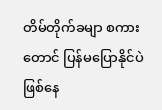တိမ်တိုက်ခမျာ စကားတောင် ပြန်မပြောနိုင်ပဲဖြစ်နေ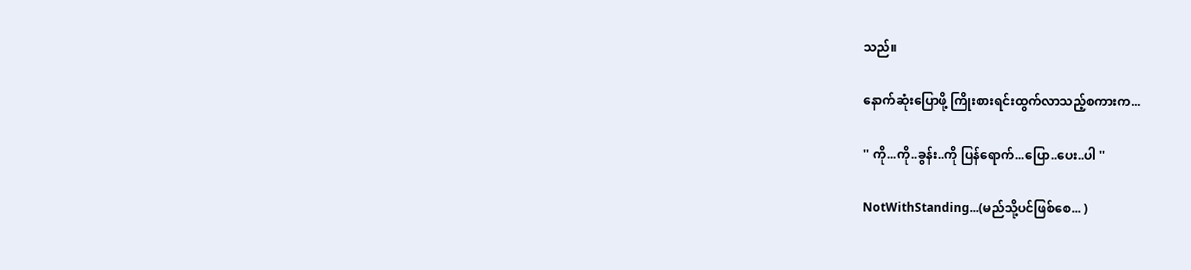သည်။

နောက်ဆုံးပြောဖို့ ကြိုးစားရင်းထွက်လာသည့်စကားက...

'' ကို...ကို..ခွန်း..ကို ပြန်ရောက်...ပြော..ပေး..ပါ ''

NotWithStanding...(မည်သို့ပင်ဖြစ်စေ... )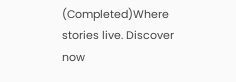(Completed)Where stories live. Discover now